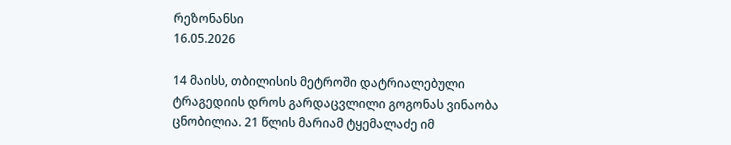რეზონანსი
16.05.2026

14 მაისს, თბილისის მეტროში დატრიალებული ტრაგედიის დროს გარდაცვლილი გოგონას ვინაობა ცნობილია. 21 წლის მარიამ ტყემალაძე იმ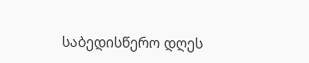საბედისწერო დღეს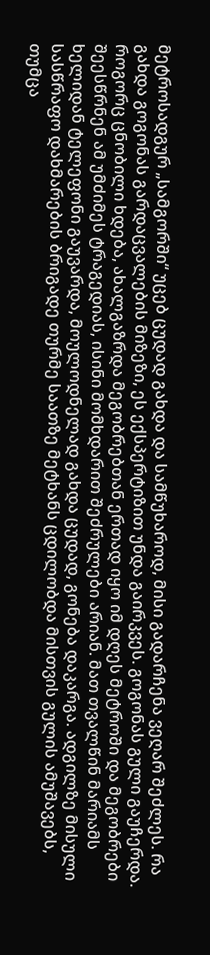მეტროსადგურ „სამგორში“ უცებ ცუდად გახდა და სამწუხაროდ, მისი გადარჩენა ვეღარ შეძლეს. რა გახდა გოგონას გარდაცვალების მიზეზი, ეს ექსპერტიზით უნდა გაირკვეს. გოგონას გული გაუჩერდა. როგორც ცნობილი ხდება, ახალგაზრდა მეგობრებთან ერთად იყო იმ დღეს მეტროში და მეგობრები შეესწრნენ ამ უმძიმეს ტრაგედიას, ისინი მომხდარით შეძრულები არიან. მათ თვალწინ მარიამს ხელიდან ტელეფონი გაუვარდა, მოულოდნელად გახდა ცუდად, გონება დაკარგა. ადგილზე მისული სასწრაფო დახმარების ბრიგადე თურმე საათზე მეტხანს ცდილობდა მისთვის გულის ამუშავებს, თუმცა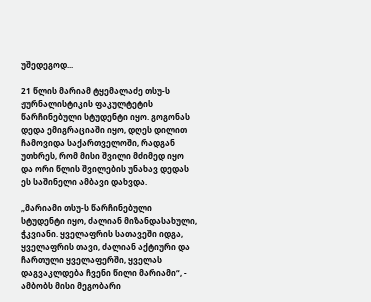უშედეგოდ...

21 წლის მარიამ ტყემალაძე თსუ-ს ჟურნალისტიკის ფაკულტეტის წარჩინებული სტუდენტი იყო. გოგონას დედა ემიგრაციაში იყო, დღეს დილით ჩამოვიდა საქართველოში, რადგან უთხრეს, რომ მისი შვილი მძიმედ იყო და ორი წლის შვილების უნახავ დედას ეს საშინელი ამბავი დახვდა.

„მარიამი თსუ-ს წარჩინებული სტუდენტი იყო, ძალიან მიზანდასახული, ჭკვიანი. ყველაფრის სათავეში იდგა, ყველაფრის თავი, ძალიან აქტიური და ჩართული ყველაფერში, ყველას დაგვაკლდება ჩვენი წილი მარიამი“, - ამბობს მისი მეგობარი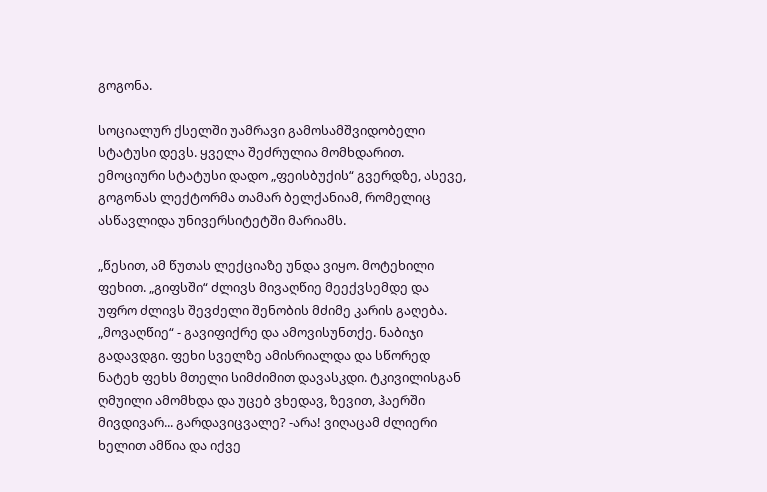გოგონა.

სოციალურ ქსელში უამრავი გამოსამშვიდობელი სტატუსი დევს. ყველა შეძრულია მომხდარით. ემოციური სტატუსი დადო „ფეისბუქის“ გვერდზე, ასევე, გოგონას ლექტორმა თამარ ბელქანიამ, რომელიც ასწავლიდა უნივერსიტეტში მარიამს.

„წესით, ამ წუთას ლექციაზე უნდა ვიყო. მოტეხილი ფეხით. „გიფსში“ ძლივს მივაღწიე მეექვსემდე და უფრო ძლივს შევძელი შენობის მძიმე კარის გაღება. „მოვაღწიე“ - გავიფიქრე და ამოვისუნთქე. ნაბიჯი გადავდგი. ფეხი სველზე ამისრიალდა და სწორედ ნატეხ ფეხს მთელი სიმძიმით დავასკდი. ტკივილისგან ღმუილი ამომხდა და უცებ ვხედავ, ზევით, ჰაერში მივდივარ... გარდავიცვალე? -არა! ვიღაცამ ძლიერი ხელით ამწია და იქვე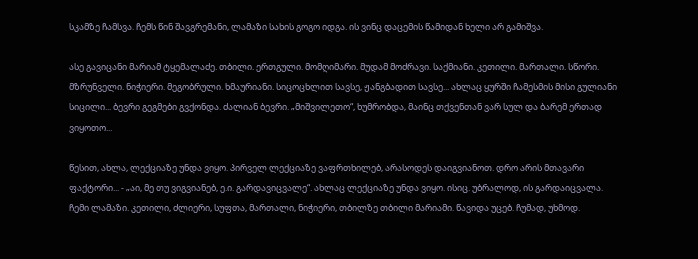სკამზე ჩამსვა. ჩემს წინ შავგრემანი, ლამაზი სახის გოგო იდგა. ის ვინც დაცემის წამიდან ხელი არ გამიშვა.

ასე გავიცანი მარიამ ტყემალაძე. თბილი. ერთგული. მომღიმარი. მუდამ მოძრავი. საქმიანი. კეთილი. მართალი. სწორი. მზრუნველი. ნიჭიერი. მეგობრული. ხმაურიანი. სიცოცხლით სავსე, ჟანგბადით სავსე... ახლაც ყურში ჩამესმის მისი გულიანი სიცილი... ბევრი გეგმები გვქონდა. ძალიან ბევრი. „მიშვილეთო“, ხუმრობდა, მაინც თქვენთან ვარ სულ და ბარემ ერთად ვიყოთო...

წესით, ახლა, ლექციაზე უნდა ვიყო. პირველ ლექციაზე ვაფრთხილებ, არასოდეს დაიგვიანოთ. დრო არის მთავარი ფაქტორი... - „აი, მე თუ ვიგვიანებ, ე.ი. გარდავიცვალე“. ახლაც ლექციაზე უნდა ვიყო. ისიც. უბრალოდ, ის გარდაიცვალა. ჩემი ლამაზი. კეთილი, ძლიერი, სუფთა, მართალი, ნიჭიერი, თბილზე თბილი მარიამი. წავიდა უცებ. ჩუმად, უხმოდ.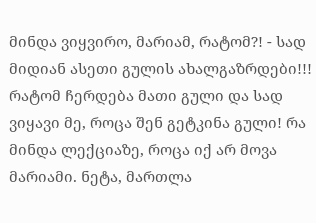მინდა ვიყვირო, მარიამ, რატომ?! - სად მიდიან ასეთი გულის ახალგაზრდები!!! რატომ ჩერდება მათი გული და სად ვიყავი მე, როცა შენ გეტკინა გული! რა მინდა ლექციაზე, როცა იქ არ მოვა მარიამი. ნეტა, მართლა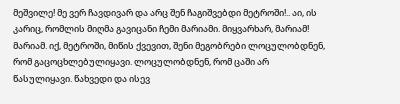მეშვილე! მე ვერ ჩავდივარ და არც შენ ჩაგიშვებდი მეტროში!.. აი, ის კარიც, რომლის მიღმა გავიცანი ჩემი მარიამი. მიყვარხარ, მარიამ! მარიამ. იქ, მეტროში, მიწის ქვევით, შენი მეგობრები ლოცულობდნენ, რომ გაცოცხლებულიყავი. ლოცულობდნენ, რომ ცაში არ წასულიყავი. წახვედი და ისევ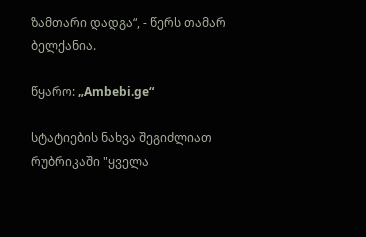ზამთარი დადგა“, - წერს თამარ ბელქანია.

წყარო: „Ambebi.ge“

სტატიების ნახვა შეგიძლიათ რუბრიკაში "ყველა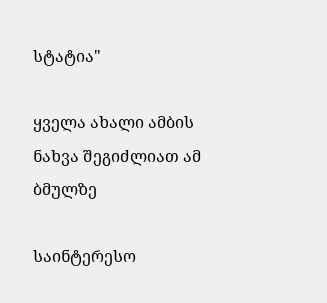სტატია"

ყველა ახალი ამბის ნახვა შეგიძლიათ ამ ბმულზე

საინტერესო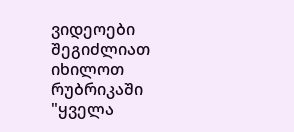ვიდეოები შეგიძლიათ იხილოთ რუბრიკაში "ყველა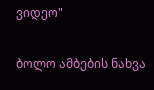ვიდეო"

ბოლო ამბების ნახვა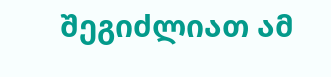შეგიძლიათ ამ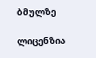ბმულზე

ლიცენზია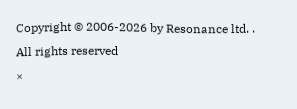Copyright © 2006-2026 by Resonance ltd. . All rights reserved
×